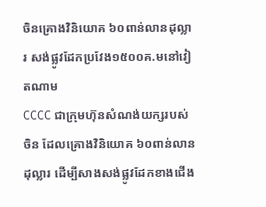ចិនគ្រោងវិនិយោគ ៦០ពាន់លានដុល្លារ សង់ផ្លូវដែកប្រវែង១៥០០គ.មនៅវៀតណាម
CCCC ជាក្រុមហ៊ុនសំណង់យក្សរបស់ចិន ដែលគ្រោងវិនិយោគ ៦០ពាន់លានដុល្លារ ដើម្បីសាងសង់ផ្លូវដែកខាងជើង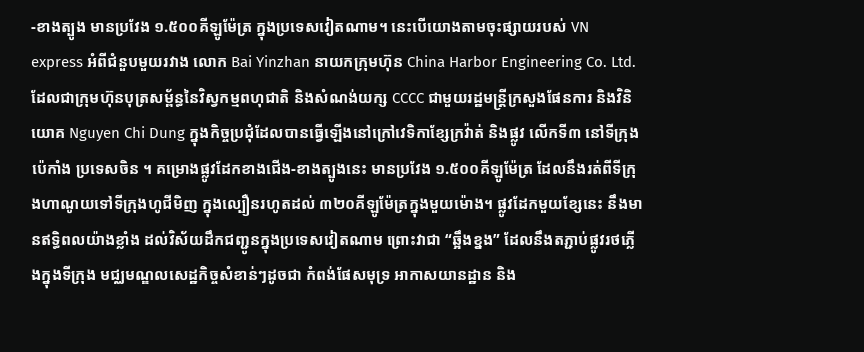-ខាងត្បូង មានប្រវែង ១.៥០០គីឡូម៉ែត្រ ក្នុងប្រទេសវៀតណាម។ នេះបើយោងតាមចុះផ្សាយរបស់ VN express អំពីជំនួបមួយរវាង លោក Bai Yinzhan នាយកក្រុមហ៊ុន China Harbor Engineering Co. Ltd. ដែលជាក្រុមហ៊ុនបុត្រសម្ព័ន្ធនៃវិស្វកម្មពហុជាតិ និងសំណង់យក្ស CCCC ជាមួយរដ្ឋមន្ត្រីក្រសួងផែនការ និងវិនិយោគ Nguyen Chi Dung ក្នុងកិច្ចប្រជុំដែលបានធ្វើឡើងនៅក្រៅវេទិកាខ្សែក្រវ៉ាត់ និងផ្លូវ លើកទី៣ នៅទីក្រុងប៉េកាំង ប្រទេសចិន ។ គម្រោងផ្លូវដែកខាងជើង-ខាងត្បូងនេះ មានប្រវែង ១.៥០០គីឡូម៉ែត្រ ដែលនឹងរត់ពីទីក្រុងហាណូយទៅទីក្រុងហូជីមិញ ក្នុងល្បឿនរហូតដល់ ៣២០គីឡូម៉ែត្រក្នុងមួយម៉ោង។ ផ្លូវដែកមួយខ្សែនេះ នឹងមានឥទ្ធិពលយ៉ាងខ្លាំង ដល់វិស័យដឹកជញ្ជូនក្នុងប្រទេសវៀតណាម ព្រោះវាជា “ឆ្អឹងខ្នង” ដែលនឹងតភ្ជាប់ផ្លូវរថភ្លើងក្នុងទីក្រុង មជ្ឈមណ្ឌលសេដ្ឋកិច្ចសំខាន់ៗដូចជា កំពង់ផែសមុទ្រ អាកាសយានដ្ឋាន និង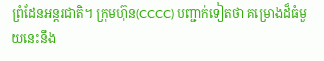ព្រំដែនអន្តរជាតិ។ ក្រុមហ៊ុន(CCCC) បញ្ជាក់ទៀតថា គម្រោងដ៏ធំមួយនេះនឹង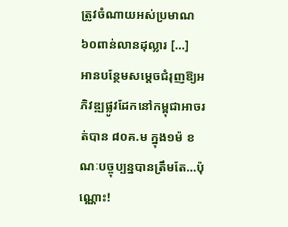ត្រូវចំណាយអស់ប្រមាណ ៦០ពាន់លានដុល្លារ […]
អានបន្ថែមសម្តេចជំរុញឱ្យអភិវឌ្ឍផ្លូវដែកនៅកម្ពុជាអាចរត់បាន ៨០គ.ម ក្នុង១ម៉ ខណៈបច្ចុប្បន្នបានត្រឹមតែ…ប៉ុណ្ណោះ!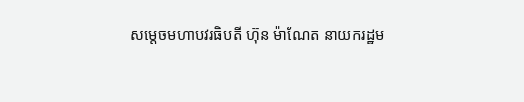សម្តេចមហាបវរធិបតី ហ៊ុន ម៉ាណែត នាយករដ្ឋម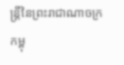ន្ត្រីនៃព្រះរាជាណាចក្រកម្ពុ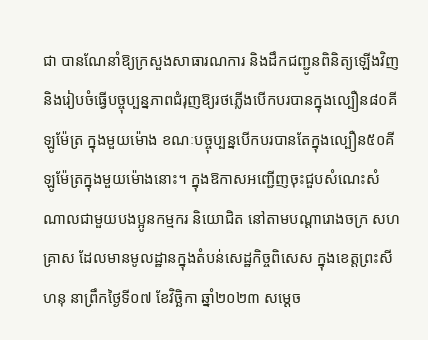ជា បានណែនាំឱ្យក្រសួងសាធារណការ និងដឹកជញ្ជូនពិនិត្យឡើងវិញ និងរៀបចំធ្វើបច្ចុប្បន្នភាពជំរុញឱ្យរថភ្លើងបើកបរបានក្នុងល្បឿន៨០គីឡូម៉ែត្រ ក្នុងមួយម៉ោង ខណៈបច្ចុប្បន្នបើកបរបានតែក្នុងល្បឿន៥០គីឡូម៉ែត្រក្នុងមួយម៉ោងនោះ។ ក្នុងឱកាសអញ្ជើញចុះជួបសំណេះសំណាលជាមួយបងប្អូនកម្មករ និយោជិត នៅតាមបណ្តារោងចក្រ សហគ្រាស ដែលមានមូលដ្ឋានក្នុងតំបន់សេដ្ឋកិច្ចពិសេស ក្នុងខេត្តព្រះសីហនុ នាព្រឹកថ្ងៃទី០៧ ខែវិច្ឆិកា ឆ្នាំ២០២៣ សម្ដេច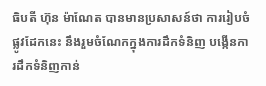ធិបតី ហ៊ុន ម៉ាណែត បានមានប្រសាសន៍ថា ការរៀបចំផ្លូវដែកនេះ នឹងរួមចំណែកក្នុងការដឹកទំនិញ បង្កើនការដឹកទំនិញកាន់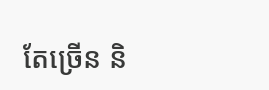តែច្រើន និ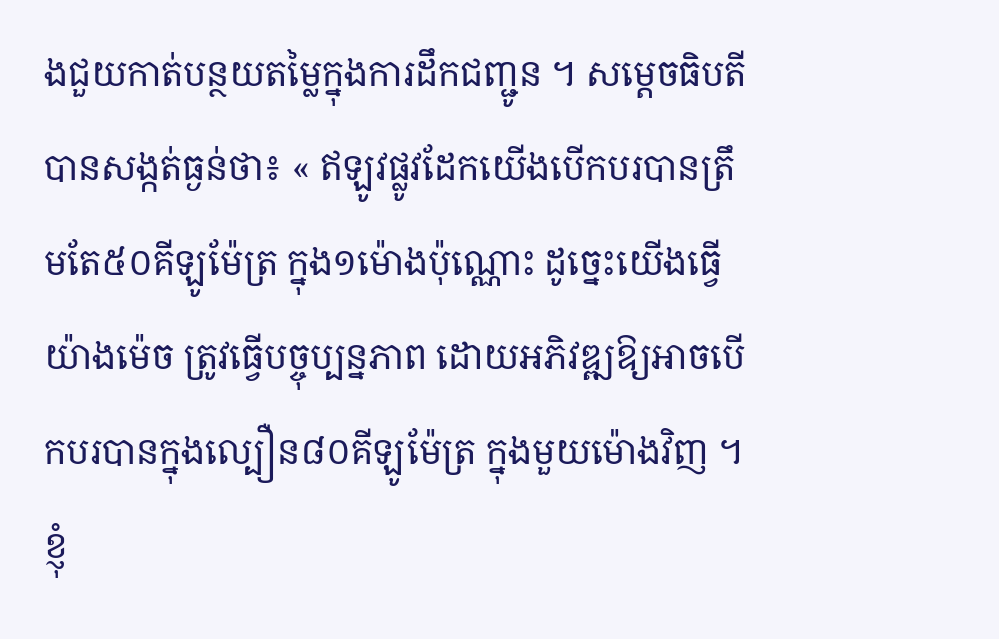ងជួយកាត់បន្ថយតម្លៃក្នុងការដឹកជញ្ជូន ។ សម្ដេចធិបតីបានសង្កត់ធ្ងន់ថា៖ « ឥឡូវផ្លូវដែកយើងបើកបរបានត្រឹមតែ៥០គីឡូម៉ែត្រ ក្នុង១ម៉ោងប៉ុណ្ណោះ ដូច្នេះយើងធ្វើយ៉ាងម៉េច ត្រូវធ្វើបច្ចុប្បន្នភាព ដោយអភិវឌ្ឍឱ្យអាចបើកបរបានក្នុងល្បឿន៨០គីឡូម៉ែត្រ ក្នុងមួយម៉ោងវិញ ។ ខ្ញុំ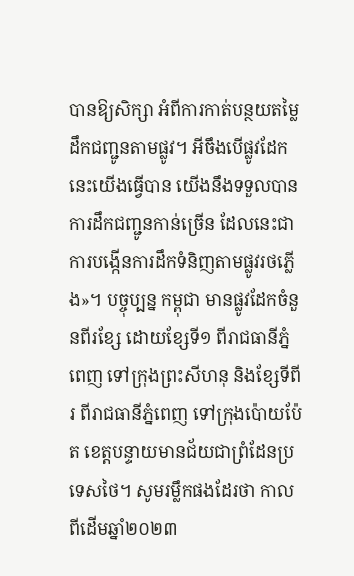បានឱ្យសិក្សា អំពីការកាត់បន្ថយតម្លៃដឹកជញ្ជូនតាមផ្លូវ។ អីចឹងបើផ្លូវដែកនេះយើងធ្វើបាន យើងនឹងទទួលបានការដឹកជញ្ជូនកាន់ច្រើន ដែលនេះជាការបង្កើនការដឹកទំនិញតាមផ្លូវរថភ្លើង»។ បច្ចុប្បន្ន កម្ពុជា មានផ្លូវដែកចំនួនពីរខ្សែ ដោយខ្សែទី១ ពីរាជធានីភ្នំពេញ ទៅក្រុងព្រះសីហនុ និងខ្សែទីពីរ ពីរាជធានីភ្នំពេញ ទៅក្រុងប៉ោយប៉ែត ខេត្តបន្ទាយមានជ័យជាព្រំដែនប្រទេសថៃ។ សូមរម្លឹកផងដែរថា កាលពីដើមឆ្នាំ២០២៣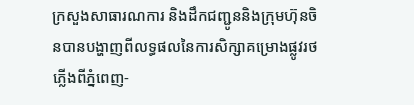ក្រសួងសាធារណការ និងដឹកជញ្ជូននិងក្រុមហ៊ុនចិនបានបង្ហាញពីលទ្ធផលនៃការសិក្សាគម្រោងផ្លូវរថភ្លើងពីភ្នំពេញ-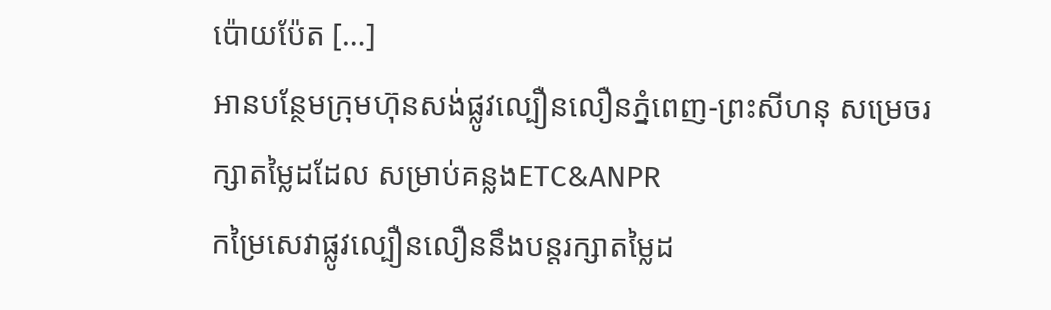ប៉ោយប៉ែត […]
អានបន្ថែមក្រុមហ៊ុនសង់ផ្លូវល្បឿនលឿនភ្នំពេញ-ព្រះសីហនុ សម្រេចរក្សាតម្លៃដដែល សម្រាប់គន្លងETC&ANPR
កម្រៃសេវាផ្លូវល្បឿនលឿននឹងបន្តរក្សាតម្លៃដ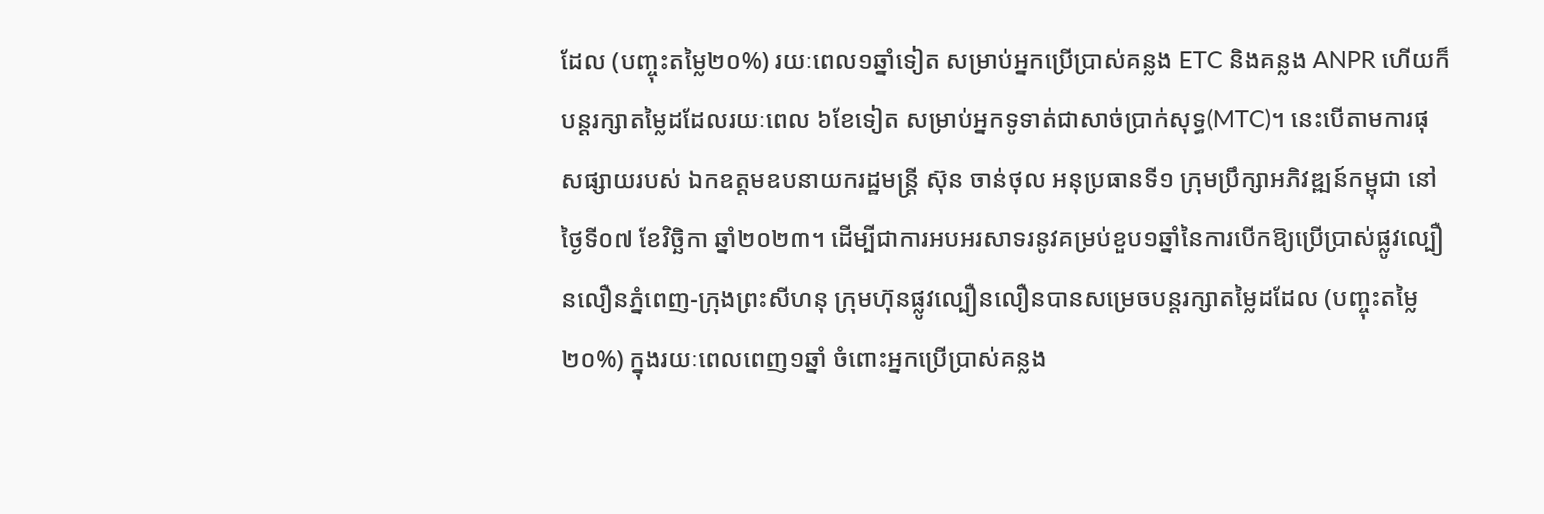ដែល (បញ្ចុះតម្លៃ២០%) រយៈពេល១ឆ្នាំទៀត សម្រាប់អ្នកប្រើប្រាស់គន្លង ETC និងគន្លង ANPR ហើយក៏បន្តរក្សាតម្លៃដដែលរយៈពេល ៦ខែទៀត សម្រាប់អ្នកទូទាត់ជាសាច់ប្រាក់សុទ្ធ(MTC)។ នេះបើតាមការផុសផ្សាយរបស់ ឯកឧត្តមឧបនាយករដ្ឋមន្ត្រី ស៊ុន ចាន់ថុល អនុប្រធានទី១ ក្រុមប្រឹក្សាអភិវឌ្ឍន៍កម្ពុជា នៅថ្ងៃទី០៧ ខែវិច្ឆិកា ឆ្នាំ២០២៣។ ដើម្បីជាការអបអរសាទរនូវគម្រប់ខួប១ឆ្នាំនៃការបើកឱ្យប្រើប្រាស់ផ្លូវល្បឿនលឿនភ្នំពេញ-ក្រុងព្រះសីហនុ ក្រុមហ៊ុនផ្លូវល្បឿនលឿនបានសម្រេចបន្តរក្សាតម្លៃដដែល (បញ្ចុះតម្លៃ២០%) ក្នុងរយៈពេលពេញ១ឆ្នាំ ចំពោះអ្នកប្រើប្រាស់គន្លង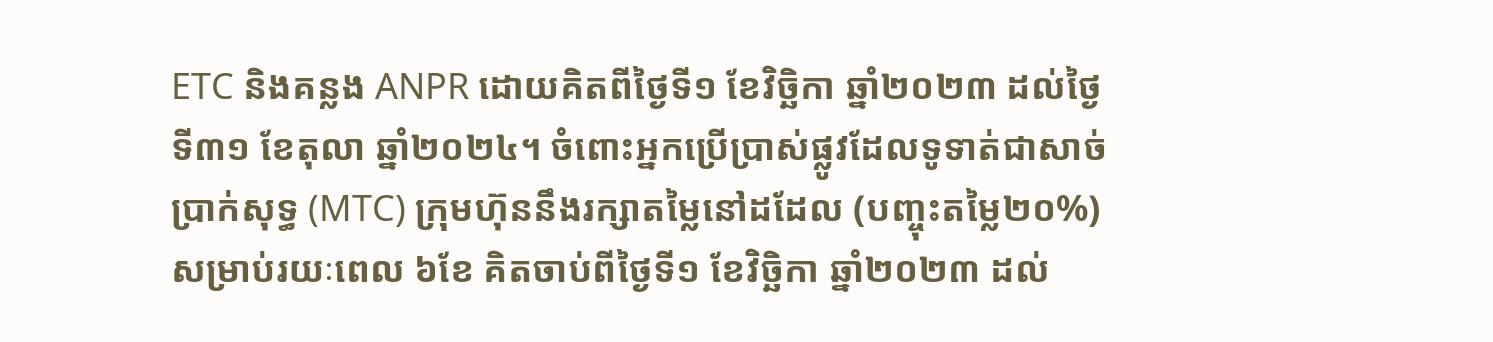ETC និងគន្លង ANPR ដោយគិតពីថ្ងៃទី១ ខែវិច្ឆិកា ឆ្នាំ២០២៣ ដល់ថ្ងៃទី៣១ ខែតុលា ឆ្នាំ២០២៤។ ចំពោះអ្នកប្រើប្រាស់ផ្លូវដែលទូទាត់ជាសាច់ប្រាក់សុទ្ធ (MTC) ក្រុមហ៊ុននឹងរក្សាតម្លៃនៅដដែល (បញ្ចុះតម្លៃ២០%) សម្រាប់រយៈពេល ៦ខែ គិតចាប់ពីថ្ងៃទី១ ខែវិច្ឆិកា ឆ្នាំ២០២៣ ដល់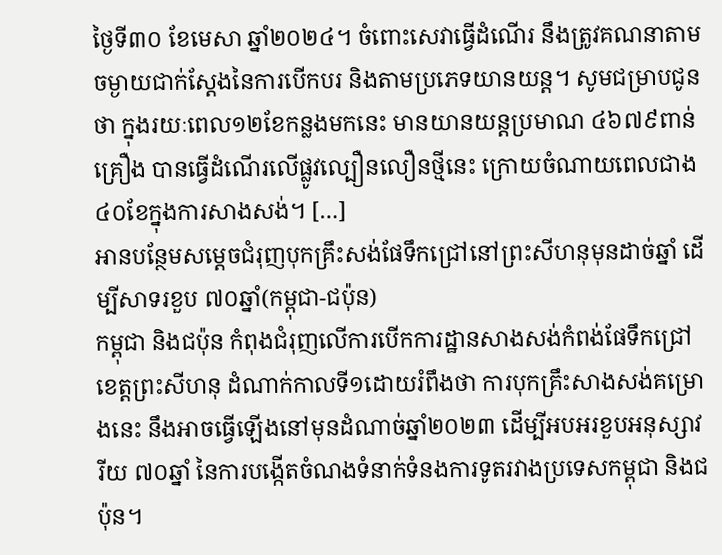ថ្ងៃទី៣០ ខែមេសា ឆ្នាំ២០២៤។ ចំពោះសេវាធ្វើដំណើរ នឹងត្រូវគណនាតាមចម្ងាយជាក់ស្តែងនៃការបើកបរ និងតាមប្រភេទយានយន្ត។ សូមជម្រាបជូនថា ក្នុងរយៈពេល១២ខែកន្លងមកនេះ មានយានយន្តប្រមាណ ៤៦៧៩ពាន់គ្រឿង បានធ្វើដំណើរលើផ្លូវល្បឿនលឿនថ្មីនេះ ក្រោយចំណាយពេលជាង ៤០ខែក្នុងការសាងសង់។ […]
អានបន្ថែមសម្តេចជំរុញបុកគ្រឹះសង់ផែទឹកជ្រៅនៅព្រះសីហនុមុនដាច់ឆ្នាំ ដើម្បីសាទរខួប ៧០ឆ្នាំ(កម្ពុជា-ជប៉ុន)
កម្ពុជា និងជប៉ុន កំពុងជំរុញលើការបើកការដ្ឋានសាងសង់កំពង់ផែទឹកជ្រៅខេត្តព្រះសីហនុ ដំណាក់កាលទី១ដោយរំពឹងថា ការបុកគ្រឹះសាងសង់គម្រោងនេះ នឹងអាចធ្វើឡើងនៅមុនដំណាច់ឆ្នាំ២០២៣ ដើម្បីអបអរខួបអនុស្សាវរីយ ៧០ឆ្នាំ នៃការបង្កើតចំណងទំនាក់ទំនងការទូតរវាងប្រទេសកម្ពុជា និងជប៉ុន។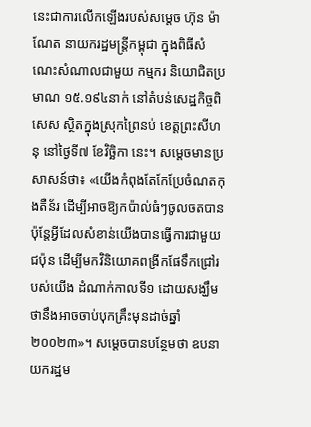នេះជាការលើកឡើងរបស់សម្តេច ហ៊ុន ម៉ាណែត នាយករដ្ឋមន្រ្តីកម្ពុជា ក្នុងពិធីសំណេះសំណាលជាមួយ កម្មករ និយោជិតប្រមាណ ១៥.១៩៤នាក់ នៅតំបន់សេដ្ឋកិច្ចពិសេស ស្ថិតក្នុងស្រុកព្រៃនប់ ខេត្តព្រះសីហនុ នៅថ្ងៃទី៧ ខែវិច្ឆិកា នេះ។ សម្តេចមានប្រសាសន៍ថា៖ «យើងកំពុងតែកែប្រែចំណតកុងតឺន័រ ដើម្បីអាចឱ្យកប៉ាល់ធំៗចូលចតបាន ប៉ុន្តែអ្វីដែលសំខាន់យើងបានធ្វើការជាមួយជប៉ុន ដើម្បីមកវិនិយោគពង្រីកផែទឹកជ្រៅរបស់យើង ដំណាក់កាលទី១ ដោយសង្ឃឹមថានឹងអាចចាប់បុកគ្រឹះមុនដាច់ឆ្នាំ២០០២៣»។ សម្តេចបានបន្ថែមថា ឧបនាយករដ្ឋម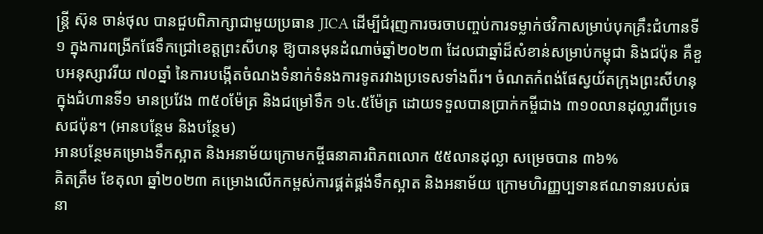ន្ត្រី ស៊ុន ចាន់ថុល បានជួបពិភាក្សាជាមួយប្រធាន JICA ដើម្បីជំរុញការចរចាបញ្ចប់ការទម្លាក់ថវិកាសម្រាប់បុកគ្រឹះជំហានទី១ ក្នុងការពង្រីកផែទឹកជ្រៅខេត្តព្រះសីហនុ ឱ្យបានមុនដំណាច់ឆ្នាំ២០២៣ ដែលជាឆ្នាំដ៏សំខាន់សម្រាប់កម្ពុជា និងជប៉ុន គឺខួបអនុស្សាវរីយ ៧០ឆ្នាំ នៃការបង្កើតចំណងទំនាក់ទំនងការទូតរវាងប្រទេសទាំងពីរ។ ចំណតកំពង់ផែស្វយ័តក្រុងព្រះសីហនុក្នុងជំហានទី១ មានប្រវែង ៣៥០ម៉ែត្រ និងជម្រៅទឹក ១៤.៥ម៉ែត្រ ដោយទទួលបានប្រាក់កម្ចីជាង ៣១០លានដុល្លារពីប្រទេសជប៉ុន។ (អានបន្ថែម និងបន្ថែម)
អានបន្ថែមគម្រោងទឹកស្អាត និងអនាម័យក្រោមកម្ចីធនាគារពិភពលោក ៥៥លានដុល្លា សម្រេចបាន ៣៦%
គិតត្រឹម ខែតុលា ឆ្នាំ២០២៣ គម្រោងលើកកម្ពស់ការផ្គត់ផ្គង់ទឹកស្អាត និងអនាម័យ ក្រោមហិរញ្ញប្បទានឥណទានរបស់ធនា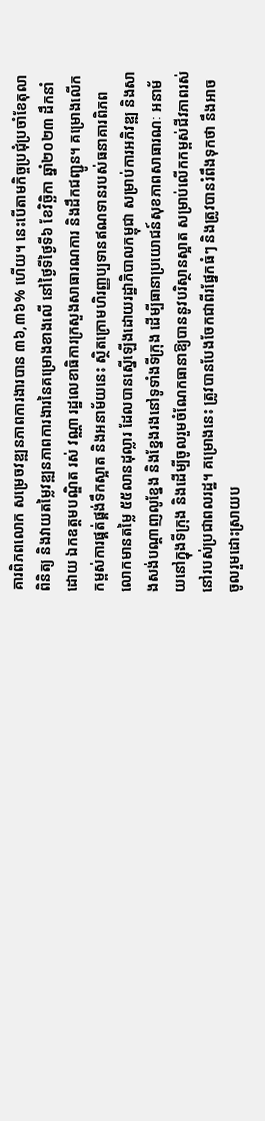គារពិភពលោក សម្រេចវឌ្ឍនភាពការងារបាន ៣៦,៣៦% ហើយ។ នេះបើតាមកិច្ចប្រជុំប្រចាំខែតុលា ពិនិត្យ និងវាយតម្លៃវឌ្ឍនភាពការងារនៃគម្រោងខាងលើ នៅថ្ងៃទីថ្ងៃទី៦ ខែវិច្ឆិកា ឆ្នាំ២០២៣ ដឹកនាំដោយ ឯកឧត្តមបណ្ឌិត រស់ វណ្ណា រដ្ឋលេខាធិការក្រសួងសាធារណការ និងដឹកជញ្ជូន។ គម្រោងលើកកម្ពស់ការផ្គត់ផ្គង់ទឹកស្អាត និងអនាម័យនេះ ស្ថិតក្រោមហិរញ្ញប្បទានឥណទានរបស់ធនាគារពិភពលោកមានតម្លៃ ៥៥លានដុល្លារ ដែលបានស្នើឡើងដោយរដ្ឋាភិបាលកម្ពុជា សម្រាប់ការអភិវឌ្ឍ និងសាងសង់បណ្តាញលូខ្នែង និងខ្នែងរងនៅទូទាំងទីក្រុង ដើម្បីធានាប្រយោជន៍សុខភាពសាធារណៈ អនាម័យនៅក្នុងទីក្រុង និងដើម្បីចូលរួមចំណែកធានាឱ្យបាននូវបរិស្ថានស្អាត សម្រាប់លើកកម្ពស់ជីវភាពរស់នៅរបស់ប្រជាពលរដ្ឋ។ គម្រោងនេះ ត្រូវបានបែងចែកជាពីរផ្នែកធំៗ និងត្រូវបានរំពឹងទុកថា នឹងអាចចូលរួមដោះស្រាយប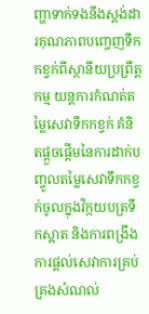ញ្ហាទាក់ទងនឹងស្តង់ដារគុណភាពបញ្ចេញទឹកកខ្វក់ពីស្ថានីយប្រព្រឹត្តកម្ម យន្តការកំណត់តម្លៃសេវាទឹកកខ្វក់ គំនិតផ្តួចផ្តើមនៃការដាក់បញ្ចូលតម្លៃសេវាទឹកកខ្វក់ចូលក្នុងវិក្កយបត្រទឹកស្អាត និងការពង្រឹងការផ្តល់សេវាការគ្រប់គ្រងសំណល់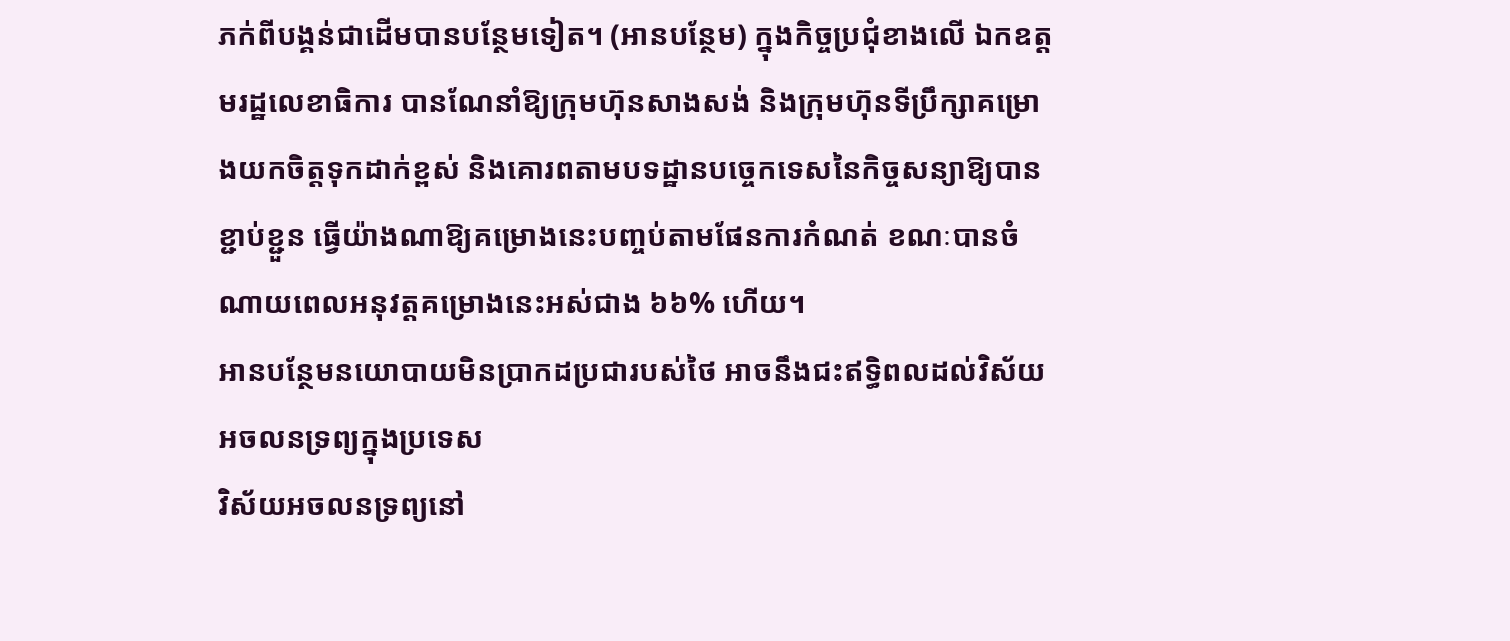ភក់ពីបង្គន់ជាដើមបានបន្ថែមទៀត។ (អានបន្ថែម) ក្នុងកិច្ចប្រជុំខាងលើ ឯកឧត្តមរដ្ឋលេខាធិការ បានណែនាំឱ្យក្រុមហ៊ុនសាងសង់ និងក្រុមហ៊ុនទីប្រឹក្សាគម្រោងយកចិត្តទុកដាក់ខ្ពស់ និងគោរពតាមបទដ្ឋានបច្ចេកទេសនៃកិច្ចសន្យាឱ្យបានខ្ជាប់ខ្ជួន ធ្វើយ៉ាងណាឱ្យគម្រោងនេះបញ្ចប់តាមផែនការកំណត់ ខណៈបានចំណាយពេលអនុវត្តគម្រោងនេះអស់ជាង ៦៦% ហើយ។
អានបន្ថែមនយោបាយមិនប្រាកដប្រជារបស់ថៃ អាចនឹងជះឥទ្ធិពលដល់វិស័យអចលនទ្រព្យក្នុងប្រទេស
វិស័យអចលនទ្រព្យនៅ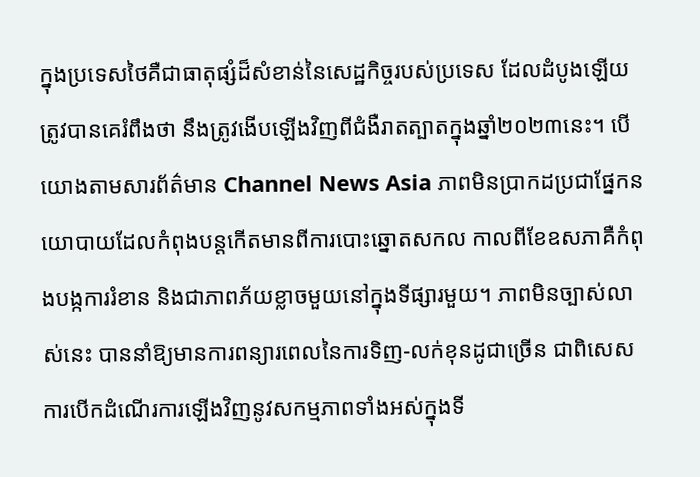ក្នុងប្រទេសថៃគឺជាធាតុផ្សំដ៏សំខាន់នៃសេដ្ឋកិច្ចរបស់ប្រទេស ដែលដំបូងឡើយត្រូវបានគេរំពឹងថា នឹងត្រូវងើបឡើងវិញពីជំងឺរាតត្បាតក្នុងឆ្នាំ២០២៣នេះ។ បើយោងតាមសារព័ត៌មាន Channel News Asia ភាពមិនប្រាកដប្រជាផ្នែកនយោបាយដែលកំពុងបន្តកើតមានពីការបោះឆ្នោតសកល កាលពីខែឧសភាគឺកំពុងបង្កការរំខាន និងជាភាពភ័យខ្លាចមួយនៅក្នុងទីផ្សារមួយ។ ភាពមិនច្បាស់លាស់នេះ បាននាំឱ្យមានការពន្យារពេលនៃការទិញ-លក់ខុនដូជាច្រើន ជាពិសេសការបើកដំណើរការឡើងវិញនូវសកម្មភាពទាំងអស់ក្នុងទី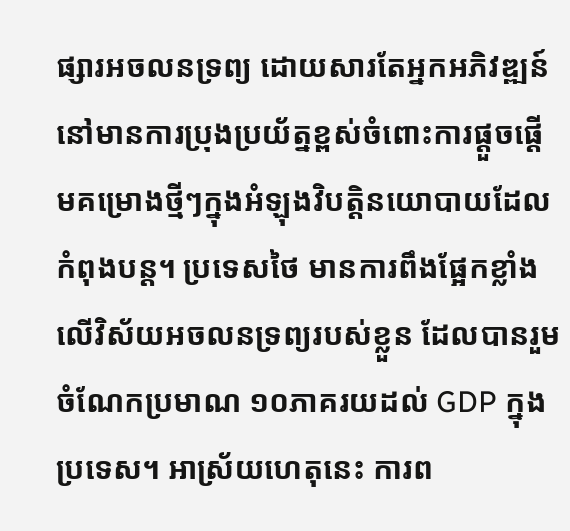ផ្សារអចលនទ្រព្យ ដោយសារតែអ្នកអភិវឌ្ឍន៍នៅមានការប្រុងប្រយ័ត្នខ្ពស់ចំពោះការផ្តួចផ្តើមគម្រោងថ្មីៗក្នុងអំឡុងវិបត្តិនយោបាយដែលកំពុងបន្ត។ ប្រទេសថៃ មានការពឹងផ្អែកខ្លាំងលើវិស័យអចលនទ្រព្យរបស់ខ្លួន ដែលបានរួមចំណែកប្រមាណ ១០ភាគរយដល់ GDP ក្នុងប្រទេស។ អាស្រ័យហេតុនេះ ការព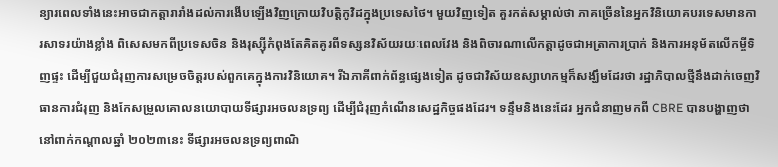ន្យារពេលទាំងនេះអាចជាកត្តារារាំងដល់ការងើបឡើងវិញក្រោយវិបត្តិកូវិដក្នុងប្រទេសថៃ។ មួយវិញទៀត គួរកត់សម្គាល់ថា ភាគច្រើននៃអ្នកវិនិយោគបរទេសមានការសាទរយ៉ាងខ្លាំង ពិសេសមកពីប្រទេសចិន និងរុស្ស៊ីកំពុងតែគិតគូរពីទស្សនវិស័យរយៈពេលវែង និងពិចារណាលើកត្តាដូចជាអត្រាការប្រាក់ និងការអនុម័តលើកម្ចីទិញផ្ទះ ដើម្បីជួយជំរុញការសម្រេចចិត្តរបស់ពួកគេក្នុងការវិនិយោគ។ រីឯភាគីពាក់ព័ន្ធផ្សេងទៀត ដូចជាវិស័យឧស្សាហកម្មក៏សង្ឃឹមដែរថា រដ្ឋាភិបាលថ្មីនឹងដាក់ចេញវិធានការជំរុញ និងកែសម្រួលគោលនយោបាយទីផ្សារអចលនទ្រព្យ ដើម្បីជំរុញកំណើនសេដ្ឋកិច្ចផងដែរ។ ទន្ទឹមនិងនេះដែរ អ្នកជំនាញមកពី CBRE បានបង្ហាញថា នៅពាក់កណ្តាលឆ្នាំ ២០២៣នេះ ទីផ្សារអចលនទ្រព្យពាណិ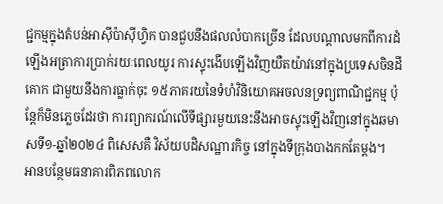ជ្ជកម្មក្នុងតំបន់អាស៊ីប៉ាស៊ីហ្វិក បានជួបនឹងផលលំបាកច្រើន ដែលបណ្តាលមកពីការដំឡើងអត្រាការប្រាក់រយៈពេលយូរ ការស្ទុះងើបឡើងវិញយឺតយ៉ាវនៅក្នុងប្រទេសចិនដីគោក ជាមួយនឹងការធ្លាក់ចុះ ១៥ភាគរយនៃទំហំវិនិយោគអចលនទ្រព្យពាណិជ្ជកម្ម ប៉ុន្តែក៏មិនភ្លេចដែរថា ការព្យាករណ៍លើទីផ្សារមួយនេះនឹងអាចស្ទុះឡើងវិញនៅក្នុងឆមាសទី១-ឆ្នាំ២០២៤ ពិសេសគឺ វិស័យបដិសណ្ឋារកិច្ច នៅក្នុងទីក្រុងបាងកកតែម្តង។
អានបន្ថែមធនាគារពិភពលោក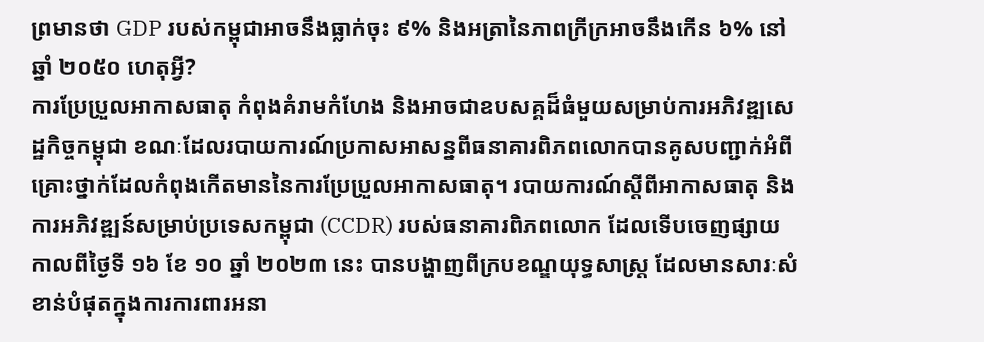ព្រមានថា GDP របស់កម្ពុជាអាចនឹងធ្លាក់ចុះ ៩% និងអត្រានៃភាពក្រីក្រអាចនឹងកើន ៦% នៅឆ្នាំ ២០៥០ ហេតុអ្វី?
ការប្រែប្រួលអាកាសធាតុ កំពុងគំរាមកំហែង និងអាចជាឧបសគ្គដ៏ធំមួយសម្រាប់ការអភិវឌ្ឍសេដ្ឋកិច្ចកម្ពុជា ខណៈដែលរបាយការណ៍ប្រកាសអាសន្នពីធនាគារពិភពលោកបានគូសបញ្ជាក់អំពីគ្រោះថ្នាក់ដែលកំពុងកើតមាននៃការប្រែប្រួលអាកាសធាតុ។ របាយការណ៍ស្តីពីអាកាសធាតុ និងការអភិវឌ្ឍន៍សម្រាប់ប្រទេសកម្ពុជា (CCDR) របស់ធនាគារពិភពលោក ដែលទើបចេញផ្សាយកាលពីថ្ងៃទី ១៦ ខែ ១០ ឆ្នាំ ២០២៣ នេះ បានបង្ហាញពីក្របខណ្ឌយុទ្ធសាស្ត្រ ដែលមានសារៈសំខាន់បំផុតក្នុងការការពារអនា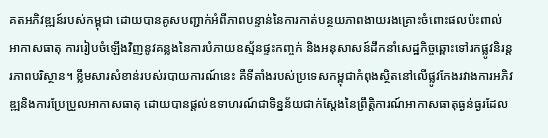គតអភិវឌ្ឍន៍របស់កម្ពុជា ដោយបានគូសបញ្ជាក់អំពីភាពបន្ទាន់នៃការកាត់បន្ថយភាពងាយរងគ្រោះចំពោះផលប៉ះពាល់អាកាសធាតុ ការរៀបចំឡើងវិញនូវគន្លងនៃការបំភាយឧស្ម័នផ្ទះកញ្ចក់ និងអនុសាសន៍ដឹកនាំសេដ្ឋកិច្ចឆ្ពោះទៅរកផ្លូវនិរន្តរភាពបរិស្ថាន។ ខ្លឹមសារសំខាន់របស់របាយការណ៍នេះ គឺទីតាំងរបស់ប្រទេសកម្ពុជាកំពុងស្ថិតនៅលើផ្លូវកែងរវាងការអភិវឌ្ឍនិងការប្រែប្រួលអាកាសធាតុ ដោយបានផ្តល់ឧទាហរណ៍ជាទិន្នន័យជាក់ស្តែងនៃព្រឹត្តិការណ៍អាកាសធាតុធ្ងន់ធ្ងរដែល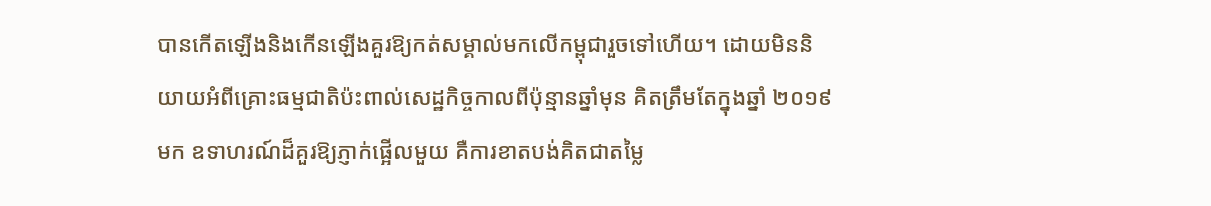បានកើតឡើងនិងកើនឡើងគួរឱ្យកត់សម្គាល់មកលើកម្ពុជារួចទៅហើយ។ ដោយមិននិយាយអំពីគ្រោះធម្មជាតិប៉ះពាល់សេដ្ឋកិច្ចកាលពីប៉ុន្មានឆ្នាំមុន គិតត្រឹមតែក្នុងឆ្នាំ ២០១៩មក ឧទាហរណ៍ដ៏គួរឱ្យភ្ញាក់ផ្អើលមួយ គឺការខាតបង់គិតជាតម្លៃ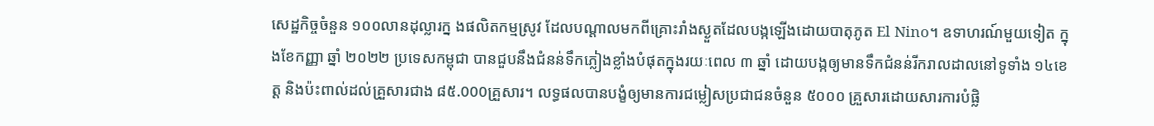សេដ្ឋកិច្ចចំនួន ១០០លានដុល្លារក្ន ងផលិតកម្មស្រូវ ដែលបណ្តាលមកពីគ្រោះរាំងស្ងួតដែលបង្កឡើងដោយបាតុភូត El Nino។ ឧទាហរណ៍មួយទៀត ក្នុងខែកញ្ញា ឆ្នាំ ២០២២ ប្រទេសកម្ពុជា បានជួបនឹងជំនន់ទឹកភ្លៀងខ្លាំងបំផុតក្នុងរយៈពេល ៣ ឆ្នាំ ដោយបង្កឲ្យមានទឹកជំនន់រីករាលដាលនៅទូទាំង ១៤ខេត្ត និងប៉ះពាល់ដល់គ្រួសារជាង ៨៥.000គ្រួសារ។ លទ្ធផលបានបង្ខំឲ្យមានការជម្លៀសប្រជាជនចំនួន ៥០០០ គ្រួសារដោយសារការបំផ្លិ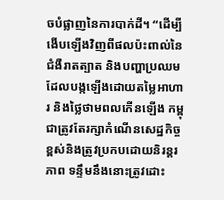ចបំផ្លាញនៃការបាក់ដី។ “ដើម្បីងើបឡើងវិញពីផលប៉ះពាល់នៃជំងឺរាតត្បាត និងបញ្ហាប្រឈមដែលបង្កឡើងដោយតម្លៃអាហារ និងថ្លៃថាមពលកើនឡើង កម្ពុជាត្រូវតែរក្សាកំណើនសេដ្ឋកិច្ចខ្ពស់និងត្រូវប្រកបដោយនិរន្តរភាព ទន្ទឹមនឹងនោះត្រូវដោះ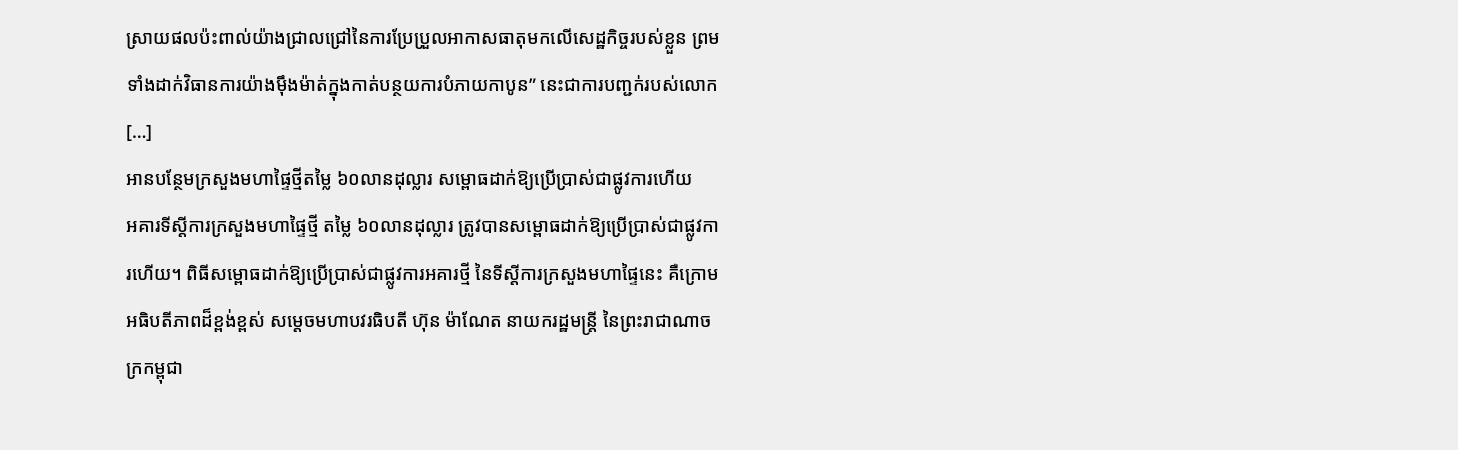ស្រាយផលប៉ះពាល់យ៉ាងជ្រាលជ្រៅនៃការប្រែប្រួលអាកាសធាតុមកលើសេដ្ឋកិច្ចរបស់ខ្លួន ព្រមទាំងដាក់វិធានការយ៉ាងម៉ឹងម៉ាត់ក្នុងកាត់បន្ថយការបំភាយកាបូន” នេះជាការបញ្ជក់របស់លោក […]
អានបន្ថែមក្រសួងមហាផ្ទៃថ្មីតម្លៃ ៦០លានដុល្លារ សម្ពោធដាក់ឱ្យប្រើប្រាស់ជាផ្លូវការហើយ
អគារទីស្តីការក្រសួងមហាផ្ទៃថ្មី តម្លៃ ៦០លានដុល្លារ ត្រូវបានសម្ពោធដាក់ឱ្យប្រើប្រាស់ជាផ្លូវការហើយ។ ពិធីសម្ពោធដាក់ឱ្យប្រើប្រាស់ជាផ្លូវការអគារថ្មី នៃទីស្តីការក្រសួងមហាផ្ទៃនេះ គឺក្រោមអធិបតីភាពដ៏ខ្ពង់ខ្ពស់ សម្តេចមហាបវរធិបតី ហ៊ុន ម៉ាណែត នាយករដ្ឋមន្រ្តី នៃព្រះរាជាណាចក្រកម្ពុជា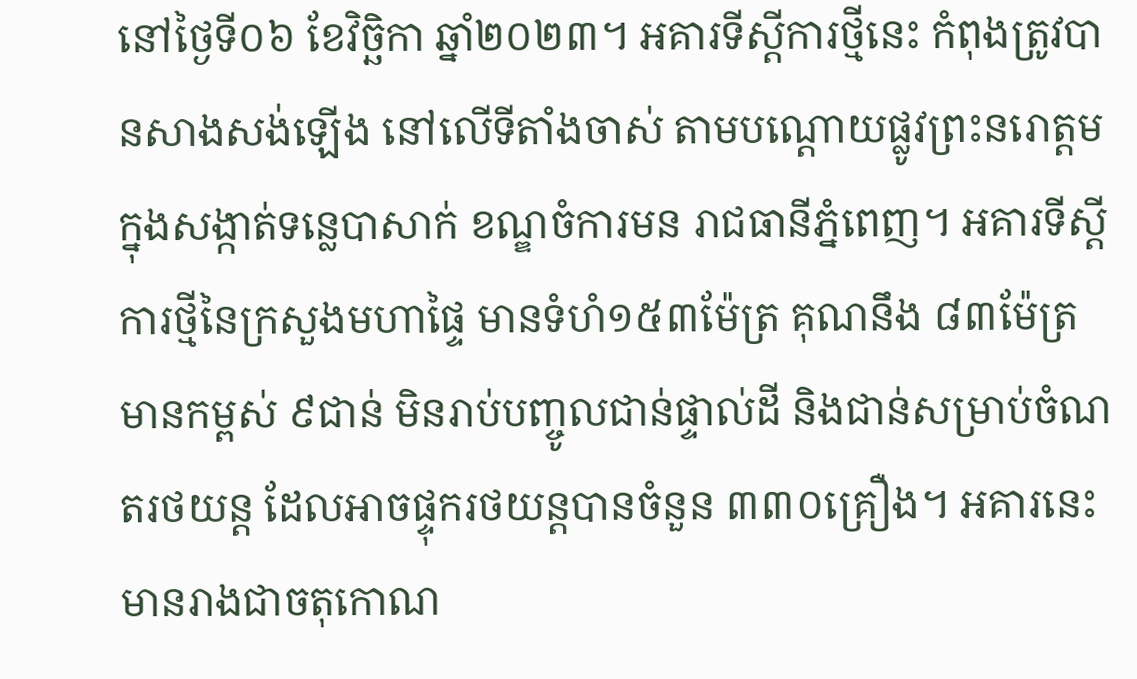នៅថ្ងៃទី០៦ ខែវិច្ឆិកា ឆ្នាំ២០២៣។ អគារទីស្តីការថ្មីនេះ កំពុងត្រូវបានសាងសង់ឡើង នៅលើទីតាំងចាស់ តាមបណ្ដោយផ្លូវព្រះនរោត្តម ក្នុងសង្កាត់ទន្លេបាសាក់ ខណ្ឌចំការមន រាជធានីភ្នំពេញ។ អគារទីស្តីការថ្មីនៃក្រសួងមហាផ្ទៃ មានទំហំ១៥៣ម៉ែត្រ គុណនឹង ៨៣ម៉ែត្រ មានកម្ពស់ ៩ជាន់ មិនរាប់បញ្ចូលជាន់ផ្ទាល់ដី និងជាន់សម្រាប់ចំណតរថយន្ត ដែលអាចផ្ទុករថយន្តបានចំនួន ៣៣០គ្រឿង។ អគារនេះ មានរាងជាចតុកោណ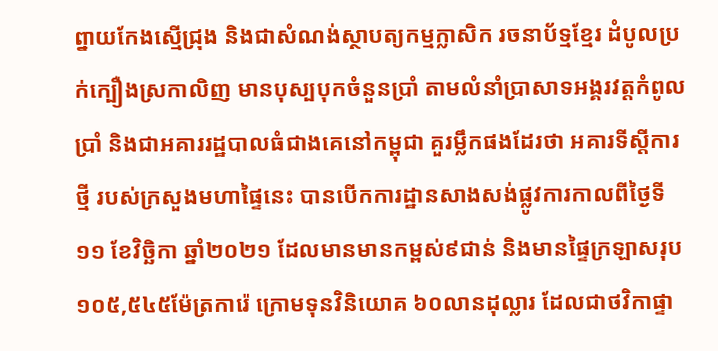ព្នាយកែងស្មើជ្រុង និងជាសំណង់ស្ថាបត្យកម្មក្លាសិក រចនាប័ទ្មខ្មែរ ដំបូលប្រក់ក្បឿងស្រកាលិញ មានបុស្បបុកចំនួនប្រាំ តាមលំនាំប្រាសាទអង្គរវត្តកំពូលប្រាំ និងជាអគាររដ្ឋបាលធំជាងគេនៅកម្ពុជា គួរម្លឹកផងដែរថា អគារទីស្តីការថ្មី របស់ក្រសួងមហាផ្ទៃនេះ បានបើកការដ្ឋានសាងសង់ផ្លូវការកាលពីថ្ងៃទី១១ ខែវិច្ឆិកា ឆ្នាំ២០២១ ដែលមានមានកម្ពស់៩ជាន់ និងមានផ្ទៃក្រឡាសរុប ១០៥,៥៤៥ម៉ែត្រការ៉េ ក្រោមទុនវិនិយោគ ៦០លានដុល្លារ ដែលជាថវិកាផ្ទា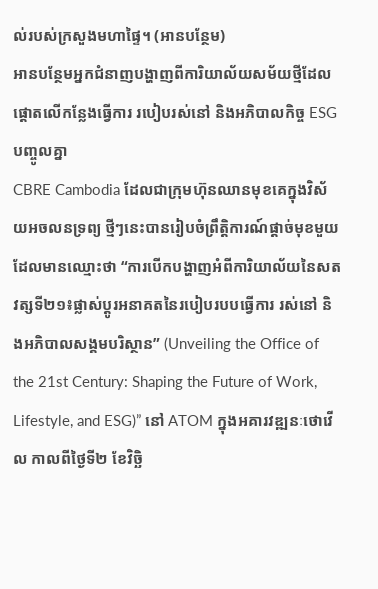ល់របស់ក្រសួងមហាផ្ទៃ។ (អានបន្ថែម)
អានបន្ថែមអ្នកជំនាញបង្ហាញពីការិយាល័យសម័យថ្មីដែលផ្តោតលើកន្លែងធ្វើការ របៀបរស់នៅ និងអភិបាលកិច្ច ESG បញ្ចូលគ្នា
CBRE Cambodia ដែលជាក្រុមហ៊ុនឈានមុខគេក្នុងវិស័យអចលនទ្រព្យ ថ្មីៗនេះបានរៀបចំព្រឹត្តិការណ៍ផ្តាច់មុខមួយដែលមានឈ្មោះថា “ការបើកបង្ហាញអំពីការិយាល័យនៃសតវត្សទី២១៖ផ្លាស់ប្តូរអនាគតនៃរបៀបរបបធ្វើការ រស់នៅ និងអភិបាលសង្គមបរិស្ថាន” (Unveiling the Office of the 21st Century: Shaping the Future of Work, Lifestyle, and ESG)” នៅ ATOM ក្នុងអគារវឌ្ឍនៈថោវើល កាលពីថ្ងៃទី២ ខែវិច្ឆិ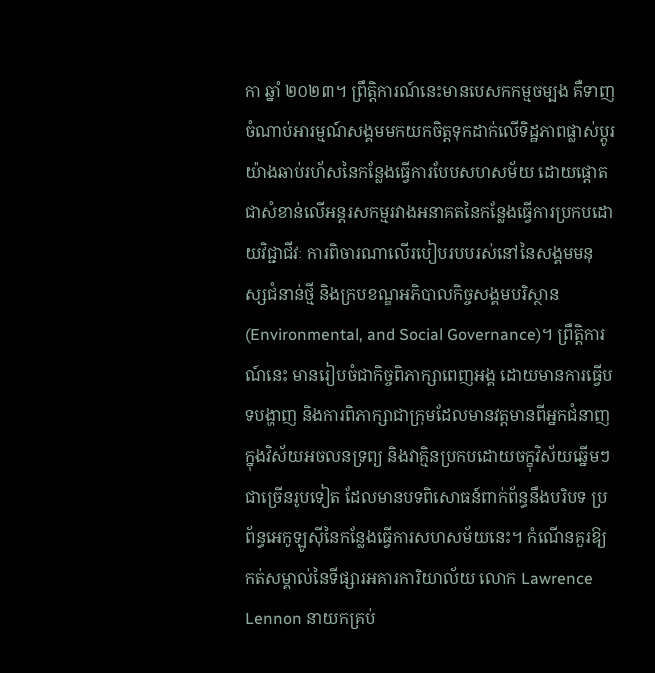កា ឆ្នាំ ២០២៣។ ព្រឹត្តិការណ៍នេះមានបេសកកម្មចម្បង គឺទាញចំណាប់អារម្មណ៍សង្គមមកយកចិត្តទុកដាក់លើទិដ្ឋភាពផ្លាស់ប្តូរយ៉ាងឆាប់រហ័សនៃកន្លែងធ្វើការបែបសហសម័យ ដោយផ្តោតជាសំខាន់លើអន្តរសកម្មរវាងអនាគតនៃកន្លែងធ្វើការប្រកបដោយវិជ្ជាជីវៈ ការពិចារណាលើរបៀបរបបរស់នៅនៃសង្គមមនុស្សជំនាន់ថ្មី និងក្របខណ្ឌអភិបាលកិច្ចសង្គមបរិស្ថាន (Environmental, and Social Governance)។ ព្រឹត្តិការណ៍នេះ មានរៀបចំជាកិច្ចពិភាក្សាពេញអង្គ ដោយមានការធ្វើបទបង្ហាញ និងការពិភាក្សាជាក្រុមដែលមានវត្តមានពីអ្នកជំនាញក្នុងវិស័យអចលនទ្រព្យ និងវាគ្មិនប្រកបដោយចក្ខុវិស័យឆ្នើមៗជាច្រើនរូបទៀត ដែលមានបទពិសោធន៍ពាក់ព័ន្ធនឹងបរិបទ ប្រព័ន្ធអេកូឡូស៊ីនៃកន្លែងធ្វើការសហសម័យនេះ។ កំណើនគួរឱ្យកត់សម្គាល់នៃទីផ្សារអគារការិយាល័យ លោក Lawrence Lennon នាយកគ្រប់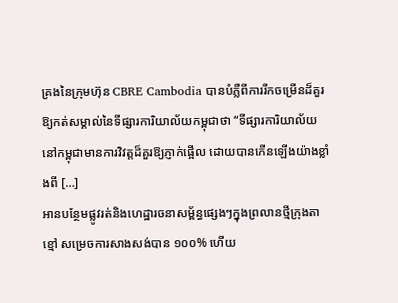គ្រងនៃក្រុមហ៊ុន CBRE Cambodia បានបំភ្លឺពីការរីកចម្រើនដ៏គួរឱ្យកត់សម្គាល់នៃទីផ្សារការិយាល័យកម្ពុជាថា “ទីផ្សារការិយាល័យនៅកម្ពុជាមានការវិវត្តដ៏គួរឱ្យភ្ញាក់ផ្អើល ដោយបានកើនឡើងយ៉ាងខ្លាំងពី […]
អានបន្ថែមផ្លូវរត់និងហេដ្ឋារចនាសម្ព័ន្ធផ្សេងៗក្នុងព្រលានថ្មីក្រុងតាខ្មៅ សម្រេចការសាងសង់បាន ១០០% ហើយ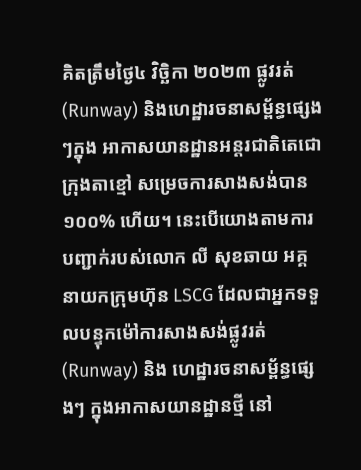គិតត្រឹមថ្ងៃ៤ វិច្ឆិកា ២០២៣ ផ្លូវរត់(Runway) និងហេដ្ឋារចនាសម្ព័ន្ធផ្សេងៗក្នុង អាកាសយានដ្ឋានអន្តរជាតិតេជោក្រុងតាខ្មៅ សម្រេចការសាងសង់បាន ១០០% ហើយ។ នេះបើយោងតាមការបញ្ជាក់របស់លោក លី សុខឆាយ អគ្គនាយកក្រុមហ៊ុន LSCG ដែលជាអ្នកទទួលបន្ទុកម៉ៅការសាងសង់ផ្លូវរត់ (Runway) និង ហេដ្ឋារចនាសម្ព័ន្ធផ្សេងៗ ក្នុងអាកាសយានដ្ឋានថ្មី នៅ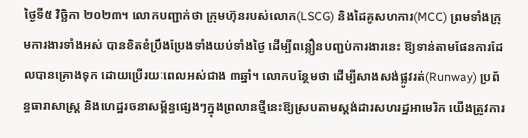ថ្ងៃទី៥ វិច្ឆិកា ២០២៣។ លោកបញ្ជាក់ថា ក្រុមហ៊ុនរបស់លោក(LSCG) និងដៃគូសហការ(MCC) ព្រមទាំងក្រុមការងារទាំងអស់ បានខិតខំប្រឹងប្រែងទាំងយប់ទាំងថ្ងៃ ដើម្បីពន្លឿនបញ្ជប់ការងារនេះ ឱ្យទាន់តាមផែនការដែលបានគ្រោងទុក ដោយប្រើរយៈពេលអស់ជាង ៣ឆ្នាំ។ លោកបន្ថែមថា ដើម្បីសាងសង់ផ្លូវរត់(Runway) ប្រព័ន្ធធារាសាស្រ្ត និងហេដ្ឋរចនាសម្ព័ន្ធផ្សេងៗក្នុងព្រលានថ្មីនេះឱ្យស្របតាមស្តង់ដារសហរដ្ឋអាមេរិក យើងត្រូវការ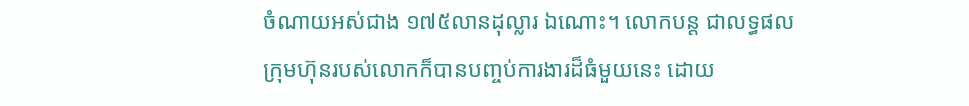ចំណាយអស់ជាង ១៧៥លានដុល្លារ ឯណោះ។ លោកបន្ត ជាលទ្ធផល ក្រុមហ៊ុនរបស់លោកក៏បានបញ្ចប់ការងារដ៏ធំមួយនេះ ដោយ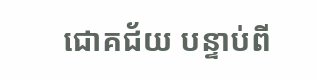ជោគជ័យ បន្ទាប់ពី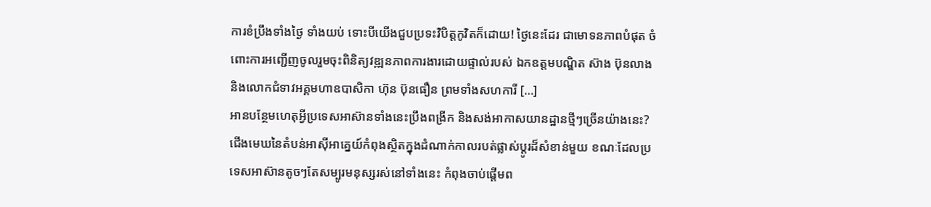ការខំប្រឹងទាំងថ្ងៃ ទាំងយប់ ទោះបីយើងជួបប្រទះវិបិត្តកូវិតក៏ដោយ! ថ្ងៃនេះដែរ ជាមោទនភាពបំផុត ចំពោះការអញ្ជើញចូលរួមចុះពិនិត្យវឌ្ឍនភាពការងារដោយផ្ទាល់របស់ ឯកឧត្តមបណ្ឌិត ស៊ាង ប៊ុនលាង និងលោកជំទាវអគ្គមហាឧបាសិកា ហ៊ុន ប៊ុនធឿន ព្រមទាំងសហការី […]
អានបន្ថែមហេតុអ្វីប្រទេសអាស៊ានទាំងនេះប្រឹងពង្រីក និងសង់អាកាសយានដ្ឋានថ្មីៗច្រើនយ៉ាងនេះ?
ជើងមេឃនៃតំបន់អាស៊ីអាគ្នេយ៍កំពុងស្ថិតក្នុងដំណាក់កាលរបត់ផ្លាស់ប្តូរដ៏សំខាន់មួយ ខណៈដែលប្រទេសអាស៊ានតូចៗតែសម្បូរមនុស្សរស់នៅទាំងនេះ កំពុងចាប់ផ្តើមព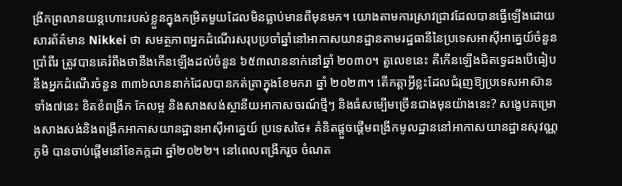ង្រីកព្រលានយន្តហោះរបស់ខ្លួនក្នុងកម្រិតមួយដែលមិនធ្លាប់មានពីមុនមក។ យោងតាមការស្រាវជ្រាវដែលបានធ្វើឡើងដោយសារព័ត៌មាន Nikkei ថា សមត្ថភាពអ្នកដំណើរសរុបប្រចាំឆ្នាំនៅអាកាសយានដ្ឋានតាមរដ្ឋធានីនៃប្រទេសអាស៊ីអាគ្នេយ៍ចំនួនប្រាំពីរ ត្រូវបានគេរំពឹងថានឹងកើនឡើងដល់ចំនួន ៦៥៣លាននាក់នៅឆ្នាំ ២០៣០។ តួលេខនេះ គឺកើនឡើងជិតទ្វេដងបើធៀបនឹងអ្នកដំណើរចំនួន ៣៣៦លាននាក់ដែលបានកត់ត្រាក្នុងខែមករា ឆ្នាំ ២០២៣។ តើកត្តាអ្វីខ្លះដែលជំរុញឱ្យប្រទេសអាស៊ានទាំង៧នេះ ខិតខំពង្រីក កែលម្អ និងសាងសង់ស្ថានីយអាកាសចរណ៍ថ្មីៗ និងធំសម្បើមច្រើនជាងមុនយ៉ាងនេះ? សង្ខេបគម្រោងសាងសង់និងពង្រីកអាកាសយានដ្ឋានអាស៊ីអាគ្នេយ៍ ប្រទេសថៃ៖ គំនិតផ្តួចផ្តើមពង្រីកមូលដ្ឋាននៅអាកាសយានដ្ឋានសុវណ្ណភូមិ បានចាប់ផ្តើមនៅខែកក្កដា ឆ្នាំ២០២២។ នៅពេលពង្រីករួច ចំណត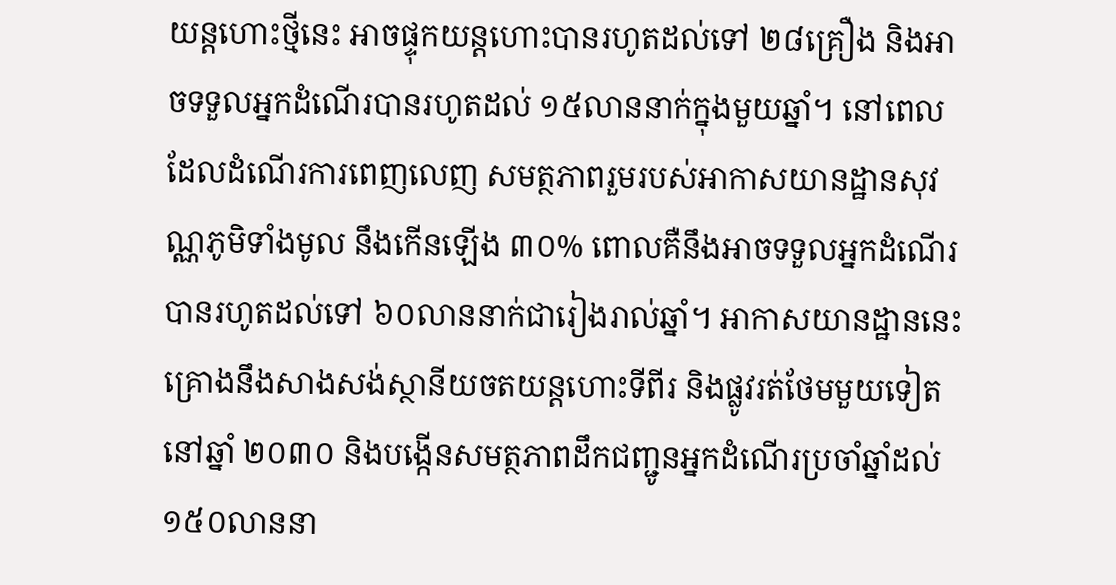យន្តហោះថ្មីនេះ អាចផ្ទុកយន្តហោះបានរហូតដល់ទៅ ២៨គ្រឿង និងអាចទទួលអ្នកដំណើរបានរហូតដល់ ១៥លាននាក់ក្នុងមួយឆ្នាំ។ នៅពេលដែលដំណើរការពេញលេញ សមត្ថភាពរួមរបស់អាកាសយានដ្ឋានសុវណ្ណភូមិទាំងមូល នឹងកើនឡើង ៣០% ពោលគឺនឹងអាចទទួលអ្នកដំណើរបានរហូតដល់ទៅ ៦០លាននាក់ជារៀងរាល់ឆ្នាំ។ អាកាសយានដ្ឋាននេះ គ្រោងនឹងសាងសង់ស្ថានីយចតយន្តហោះទីពីរ និងផ្លូវរត់ថែមមួយទៀតនៅឆ្នាំ ២០៣០ និងបង្កើនសមត្ថភាពដឹកជញ្ជូនអ្នកដំណើរប្រចាំឆ្នាំដល់ ១៥០លាននា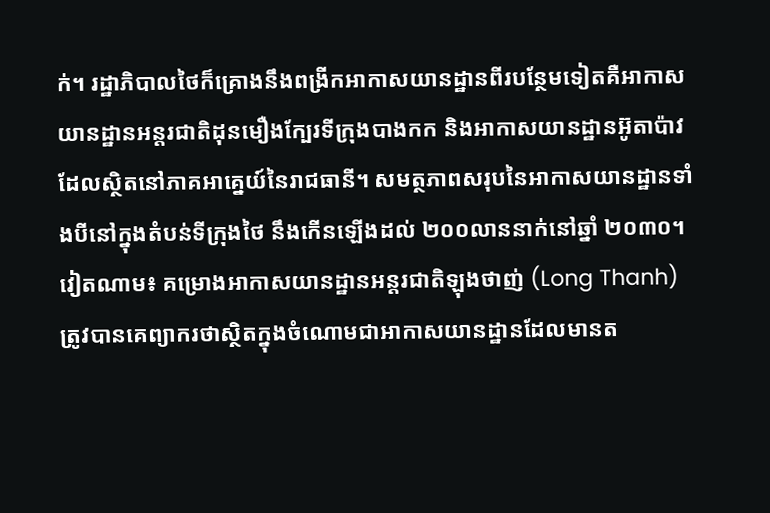ក់។ រដ្ឋាភិបាលថៃក៏គ្រោងនឹងពង្រីកអាកាសយានដ្ឋានពីរបន្ថែមទៀតគឺអាកាសយានដ្ឋានអន្តរជាតិដុនមឿងក្បែរទីក្រុងបាងកក និងអាកាសយានដ្ឋានអ៊ូតាប៉ាវ ដែលស្ថិតនៅភាគអាគ្នេយ៍នៃរាជធានី។ សមត្ថភាពសរុបនៃអាកាសយានដ្ឋានទាំងបីនៅក្នុងតំបន់ទីក្រុងថៃ នឹងកើនឡើងដល់ ២០០លាននាក់នៅឆ្នាំ ២០៣០។ វៀតណាម៖ គម្រោងអាកាសយានដ្ឋានអន្តរជាតិឡុងថាញ់ (Long Thanh) ត្រូវបានគេព្យាករថាស្ថិតក្នុងចំណោមជាអាកាសយានដ្ឋានដែលមានត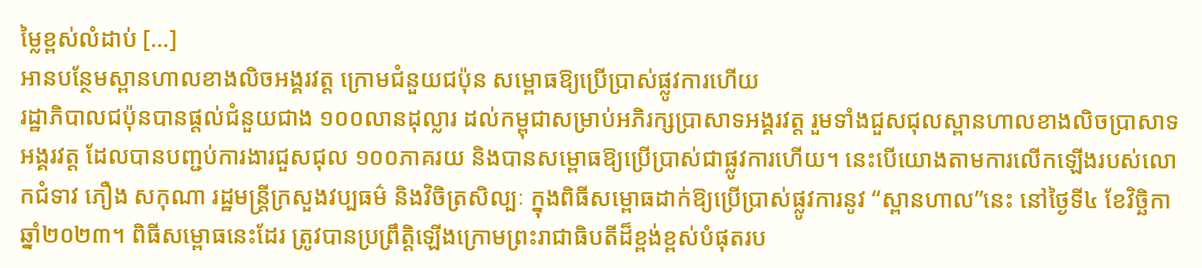ម្លៃខ្ពស់លំដាប់ […]
អានបន្ថែមស្ពានហាលខាងលិចអង្គរវត្ត ក្រោមជំនួយជប៉ុន សម្ពោធឱ្យប្រើប្រាស់ផ្លូវការហើយ
រដ្ឋាភិបាលជប៉ុនបានផ្តល់ជំនួយជាង ១០០លានដុល្លារ ដល់កម្ពុជាសម្រាប់អភិរក្សប្រាសាទអង្គរវត្ត រួមទាំងជួសជុលស្ពានហាលខាងលិចប្រាសាទអង្គរវត្ត ដែលបានបញ្ជប់ការងារជួសជុល ១០០ភាគរយ និងបានសម្ពោធឱ្យប្រើប្រាស់ជាផ្លូវការហើយ។ នេះបើយោងតាមការលើកឡើងរបស់លោកជំទាវ ភឿង សកុណា រដ្ឋមន្រ្តីក្រសួងវប្បធម៌ និងវិចិត្រសិល្បៈ ក្នុងពិធីសម្ពោធដាក់ឱ្យប្រើប្រាស់ផ្លូវការនូវ “ស្ពានហាល”នេះ នៅថ្ងៃទី៤ ខែវិច្ឆិកា ឆ្នាំ២០២៣។ ពិធីសម្ពោធនេះដែរ ត្រូវបានប្រព្រឹត្តិឡើងក្រោមព្រះរាជាធិបតីដ៏ខ្ពង់ខ្ពស់បំផុតរប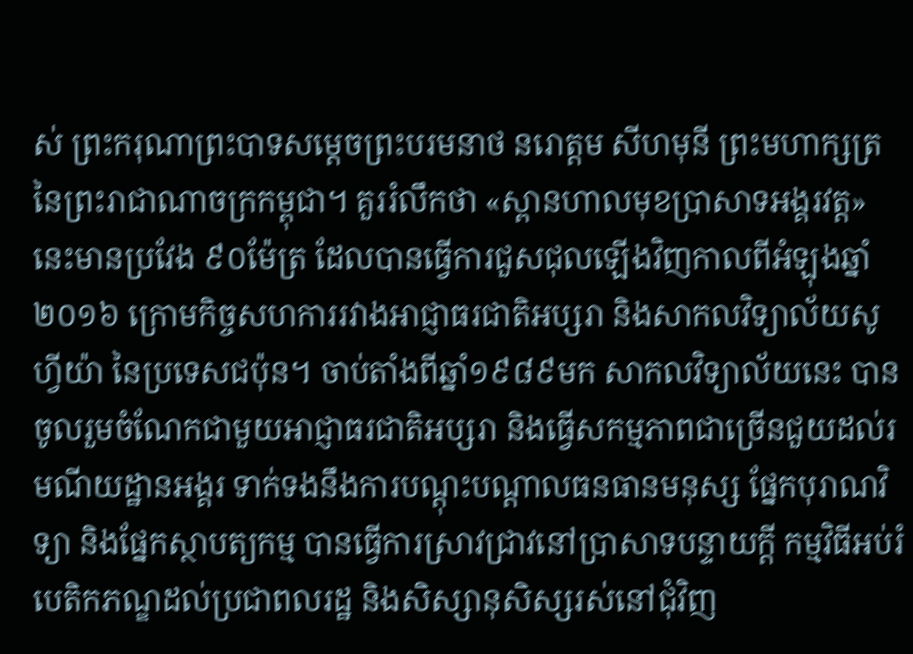ស់ ព្រះករុណាព្រះបាទសម្តេចព្រះបរមនាថ នរោត្តម សីហមុនី ព្រះមហាក្សត្រ នៃព្រះរាជាណាចក្រកម្ពុជា។ គួររំលឹកថា «ស្ពានហាលមុខប្រាសាទអង្គរវត្ត» នេះមានប្រវែង ៩០ម៉ែត្រ ដែលបានធ្វើការជួសជុលឡើងវិញកាលពីអំឡុងឆ្នាំ២០១៦ ក្រោមកិច្ចសហការរវាងអាជ្ញាធរជាតិអប្សរា និងសាកលវិទ្យាល័យសូហ្វីយ៉ា នៃប្រទេសជប៉ុន។ ចាប់តាំងពីឆ្នាំ១៩៨៩មក សាកលវិទ្យាល័យនេះ បានចូលរួមចំណែកជាមួយអាជ្ញាធរជាតិអប្សរា និងធ្វើសកម្មភាពជាច្រើនជួយដល់រមណីយដ្ឋានអង្គរ ទាក់ទងនឹងការបណ្តុះបណ្តាលធនធានមនុស្ស ផ្នែកបុរាណវិទ្យា និងផ្នែកស្ថាបត្យកម្ម បានធ្វើការស្រាវជ្រាវនៅប្រាសាទបន្ទាយក្តី កម្មវិធីអប់រំបេតិកភណ្ឌដល់ប្រជាពលរដ្ឋ និងសិស្សានុសិស្សរស់នៅជុំវិញ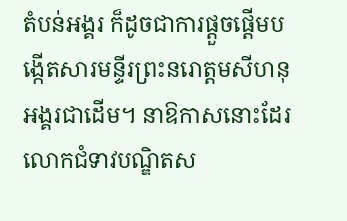តំបន់អង្គរ ក៏ដូចជាការផ្តួចផ្តើមបង្កើតសារមន្ទីរព្រះនរោត្តមសីហនុអង្គរជាដើម។ នាឱកាសនោះដែរ លោកជំទាវបណ្ឌិតស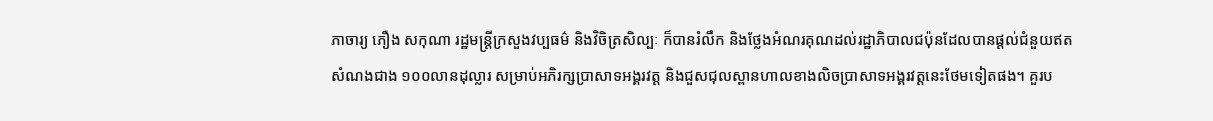ភាចារ្យ ភឿង សកុណា រដ្ឋមន្រ្តីក្រសួងវប្បធម៌ និងវិចិត្រសិល្បៈ ក៏បានរំលឹក និងថ្លែងអំណរគុណដល់រដ្ឋាភិបាលជប៉ុនដែលបានផ្តល់ជំនួយឥតសំណងជាង ១០០លានដុល្លារ សម្រាប់អភិរក្សប្រាសាទអង្គរវត្ត និងជួសជុលស្ពានហាលខាងលិចប្រាសាទអង្គរវត្តនេះថែមទៀតផង។ គួរប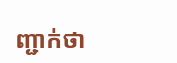ញ្ជាក់ថា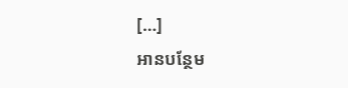[…]
អានបន្ថែម